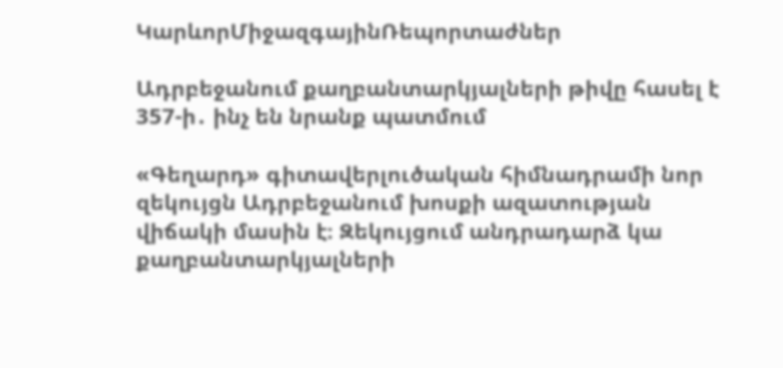ԿարևորՄիջազգայինՌեպորտաժներ

Ադրբեջանում քաղբանտարկյալների թիվը հասել է 357-ի․ ինչ են նրանք պատմում

«Գեղարդ» գիտավերլուծական հիմնադրամի նոր զեկույցն Ադրբեջանում խոսքի ազատության վիճակի մասին է։ Զեկույցում անդրադարձ կա քաղբանտարկյալների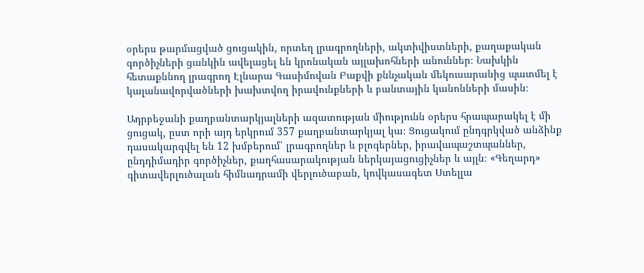օրերս թարմացված ցուցակին, որտեղ լրագրողների, ակտիվիստների, քաղաքական գործիչների ցանկին ավելացել են կրոնական այլախոհների անուններ։ Նախկին հետաքննող լրագրող Էլնարա Գասիմովան Բաքվի քննչական մեկուսարանից պատմել է կալանավորվածների խախտվող իրավունքների և բանտային կանոնների մասին։

Ադրբեջանի քաղբանտարկյալների ազատության միությունն օրերս հրապարակել է մի ցուցակ, ըստ որի այդ երկրում 357 քաղբանտարկյալ կա։ Ցուցակում ընդգրկված անձինք դասակարգվել են 12 խմբերում՝ լրագրողներ և բլոգերներ, իրավապաշտպաններ, ընդդիմադիր գործիչներ, քաղհասարակության ներկայացուցիչներ և այլն։ «Գեղարդ» գիտավերլուծալան հիմնադրամի վերլուծաբան, կովկասագետ Ստելլա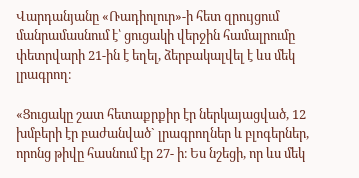Վարդանյանը «Ռադիոլուր»-ի հետ զրույցում մանրամասնում է՝ ցուցակի վերջին համալրումը փետրվարի 21-ին է եղել, ձերբակալվել է ևս մեկ լրագրող։

«Ցուցակը շատ հետաքրքիր էր ներկայացված, 12 խմբերի էր բաժանված` լրագրողներ և բլոգերներ, որոնց թիվը հասնում էր 27- ի։ Ես նշեցի, որ ևս մեկ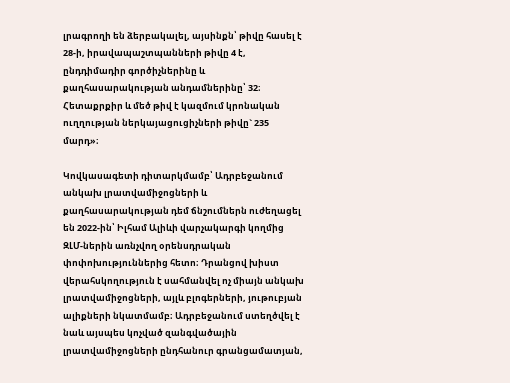լրագրողի են ձերբակալել, այսինքն՝ թիվը հասել է 28-ի, իրավապաշտպանների թիվը 4 է, ընդդիմադիր գործիչներինը և քաղհասարակության անդամներինը՝ 32։ Հետաքրքիր և մեծ թիվ է կազմում կրոնական ուղղության ներկայացուցիչների թիվը` 235 մարդ»։

Կովկասագետի դիտարկմամբ՝ Ադրբեջանում անկախ լրատվամիջոցների և քաղհասարակության դեմ ճնշումներն ուժեղացել են 2022-ին՝ Իլհամ Ալիևի վարչակարգի կողմից ԶԼՄ-ներին առնչվող օրենսդրական փոփոխություններից հետո։ Դրանցով խիստ վերահսկողություն է սահմանվել ոչ միայն անկախ լրատվամիջոցների, այլև բլոգերների, յութուբյան ալիքների նկատմամբ։ Ադրբեջանում ստեղծվել է նաև այսպես կոչված զանգվածային լրատվամիջոցների ընդհանուր գրանցամատյան,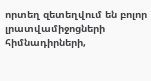որտեղ զետեղվում են բոլոր լրատվամիջոցների հիմնադիրների,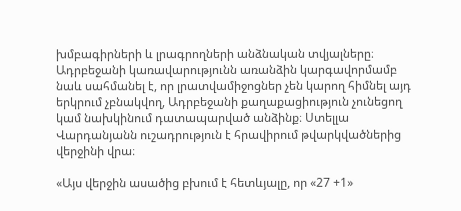խմբագիրների և լրագրողների անձնական տվյալները։ Ադրբեջանի կառավարությունն առանձին կարգավորմամբ նաև սահմանել է, որ լրատվամիջոցներ չեն կարող հիմնել այդ երկրում չբնակվող, Ադրբեջանի քաղաքացիություն չունեցող կամ նախկինում դատապարված անձինք։ Ստելլա Վարդանյանն ուշադրություն է հրավիրում թվարկվածներից վերջինի վրա։

«Այս վերջին ասածից բխում է հետևյալը, որ «27 +1»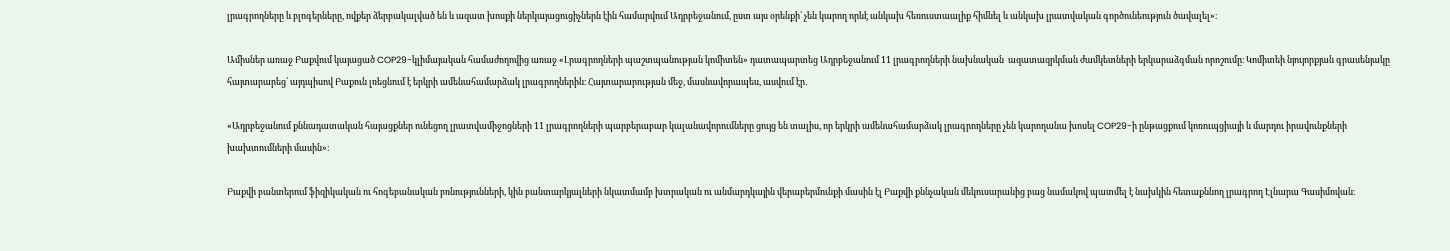լրագրողները և բլոգերները, ովքեր ձերբակալված են և ազատ խոսքի ներկայացուցիչներն էին համարվում Ադրբեջանում, ըստ այս օրենքի՝ չեն կարող որևէ անկախ հեռուստաալիք հիմնել և անկախ լրատվական գործունեություն ծավալել»։

Ամիսներ առաջ Բաքվում կայացած COP29-կլիմայական համաժողովից առաջ «Լրագրողների պաշտպանության կոմիտեն» դատապարտեց Ադրբեջանում 11 լրագրողների նախնական  ազատազրկման ժամկետների երկարաձգման որոշումը։ Կոմիտեի նյույորքյան գրասենյակը հայտարարեց՝ այդպիսով Բաքուն լռեցնում է երկրի ամենահամարձակ լրագրողներին։ Հայտարարության մեջ, մասնավորապես, ասվում էր․

«Ադրբեջանում քննադատական հայացքներ ունեցող լրատվամիջոցների 11 լրագրողների պարբերաբար կալանավորումները ցույց են տալիս, որ երկրի ամենահամարձակ լրագրողները չեն կարողանա խոսել COP29-ի ընթացքում կոռուպցիայի և մարդու իրավունքների խախտումների մասին»։

Բաքվի բանտերում ֆիզիկական ու հոգեբանական բռնությունների, կին բանտարկյալների նկատմամբ խտրական ու անմարդկային վերաբերմունքի մասին էլ Բաքվի քննչական մեկուսարանից բաց նամակով պատմել է նախկին հետաքննող լրագրող Էլնարա Գասիմովան։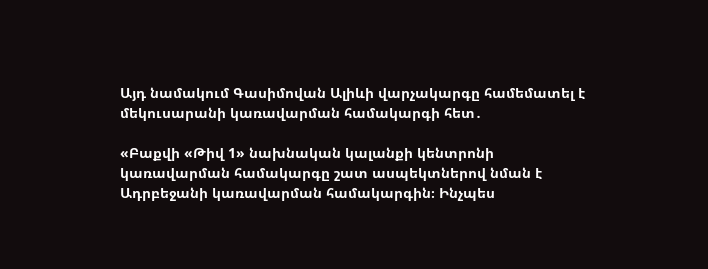Այդ նամակում Գասիմովան Ալիևի վարչակարգը համեմատել է մեկուսարանի կառավարման համակարգի հետ․

«Բաքվի «Թիվ 1» նախնական կալանքի կենտրոնի կառավարման համակարգը շատ ասպեկտներով նման է Ադրբեջանի կառավարման համակարգին։ Ինչպես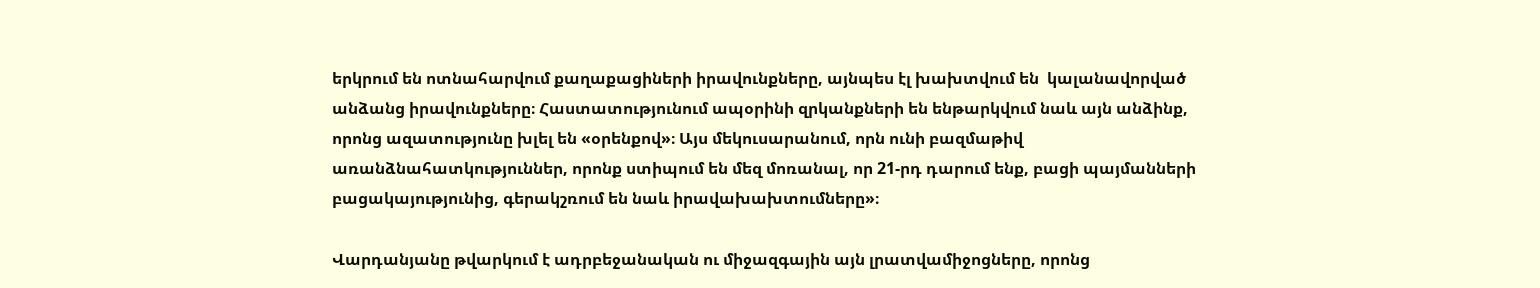երկրում են ոտնահարվում քաղաքացիների իրավունքները, այնպես էլ խախտվում են  կալանավորված անձանց իրավունքները։ Հաստատությունում ապօրինի զրկանքների են ենթարկվում նաև այն անձինք, որոնց ազատությունը խլել են «օրենքով»։ Այս մեկուսարանում, որն ունի բազմաթիվ առանձնահատկություններ, որոնք ստիպում են մեզ մոռանալ, որ 21-րդ դարում ենք, բացի պայմանների բացակայությունից, գերակշռում են նաև իրավախախտումները»։

Վարդանյանը թվարկում է ադրբեջանական ու միջազգային այն լրատվամիջոցները, որոնց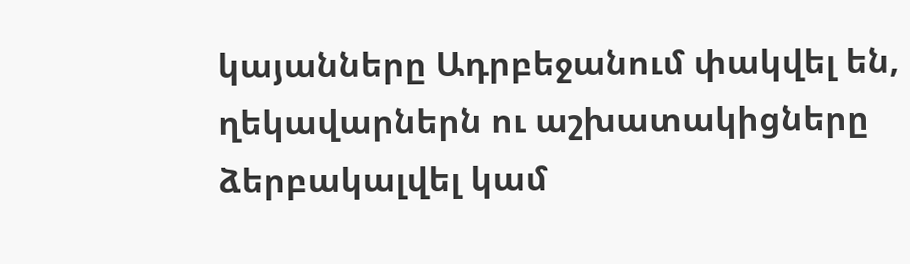կայանները Ադրբեջանում փակվել են, ղեկավարներն ու աշխատակիցները ձերբակալվել կամ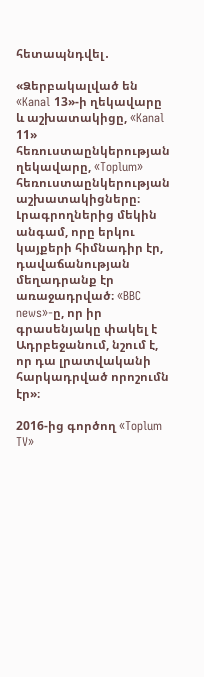հետապնդվել․

«Ձերբակալված են «Kanal 13»-ի ղեկավարը և աշխատակիցը, «Kanal 11» հեռուստաընկերության ղեկավարը, «Toplum» հեռուստաընկերության աշխատակիցները։ Լրագրողներից մեկին անգամ, որը երկու կայքերի հիմնադիր էր,  դավաճանության մեղադրանք էր առաջադրված։ «BBC news»-ը, որ իր գրասենյակը փակել է Ադրբեջանում, նշում է, որ դա լրատվականի հարկադրված որոշումն էր»։

2016-ից գործող «Toplum TV»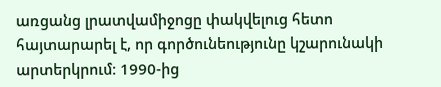առցանց լրատվամիջոցը փակվելուց հետո հայտարարել է, որ գործունեությունը կշարունակի արտերկրում։ 1990-ից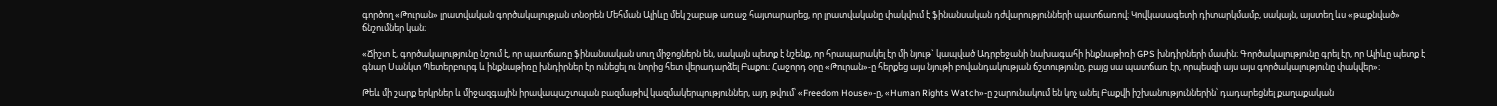գործող «Թուրան» լրատվական գործակալության տնօրեն Մեհման Ալիևը մեկ շաբաթ առաջ հայտարարեց, որ լրատվականը փակվում է ֆինանսական դժվարությունների պատճառով։ Կովկասագետի դիտարկմամբ, սակայն, այստեղ ևս «թաքնված» ճնշումներ կան։

«Ճիշտ է, գործակալությունը նշում է, որ պատճառը ֆինանսական սուղ միջոցներն են, սակայն պետք է նշենք, որ հրապարակել էր մի նյութ` կապված Ադրբեջանի նախագահի ինքնաթիռի GPS խնդիրների մասին։ Գործակալությունը գրել էր, որ Ալիևը պետք է գնար Սանկտ Պետերբուրգ և ինքնաթիռը խնդիրներ էր ունեցել ու նորից հետ վերադարձել Բաքու։ Հաջորդ օրը «Թուրան»-ը հերքեց այս նյութի բովանդակության ճշտությունը, բայց սա պատճառ էր, որպեսզի այս այս գործակալությունը փակվեր»։

Թեև մի շարք երկրներ և միջազգային իրավապաշտպան բազմաթիվ կազմակերպություններ, այդ թվում՝ «Freedom House»-ը, «Human Rights Watch»-ը շարունակում են կոչ անել Բաքվի իշխանություններին՝ դադարեցնել քաղաքական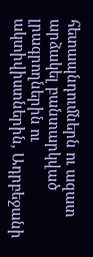հետապնդումներն ու ազատ արձակել բանտարկված լրագրողներին ու ակտիվիստներին, Ադրբեջանի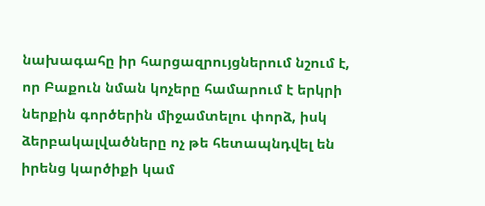նախագահը իր հարցազրույցներում նշում է, որ Բաքուն նման կոչերը համարում է երկրի ներքին գործերին միջամտելու փորձ, իսկ ձերբակալվածները ոչ թե հետապնդվել են իրենց կարծիքի կամ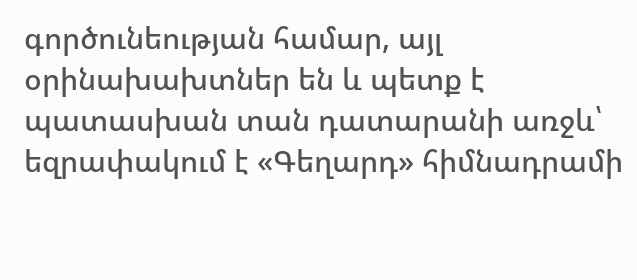գործունեության համար, այլ օրինախախտներ են և պետք է պատասխան տան դատարանի առջև՝ եզրափակում է «Գեղարդ» հիմնադրամի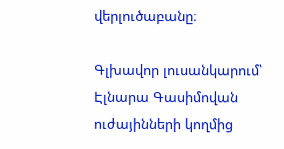վերլուծաբանը։

Գլխավոր լուսանկարում՝ Էլնարա Գասիմովան ուժայինների կողմից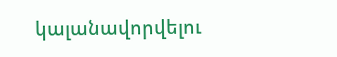կալանավորվելու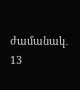ժամանակ․ 13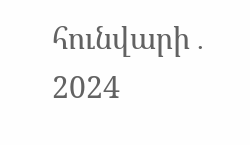հունվարի․ 2024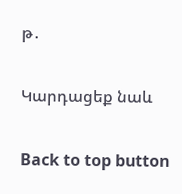թ․

Կարդացեք նաև

Back to top button